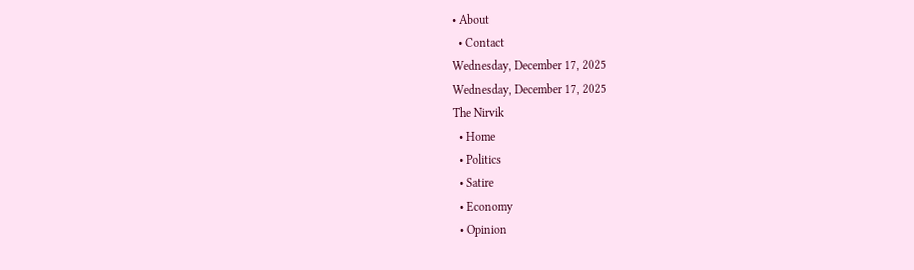• About
  • Contact
Wednesday, December 17, 2025
Wednesday, December 17, 2025
The Nirvik
  • Home
  • Politics
  • Satire
  • Economy
  • Opinion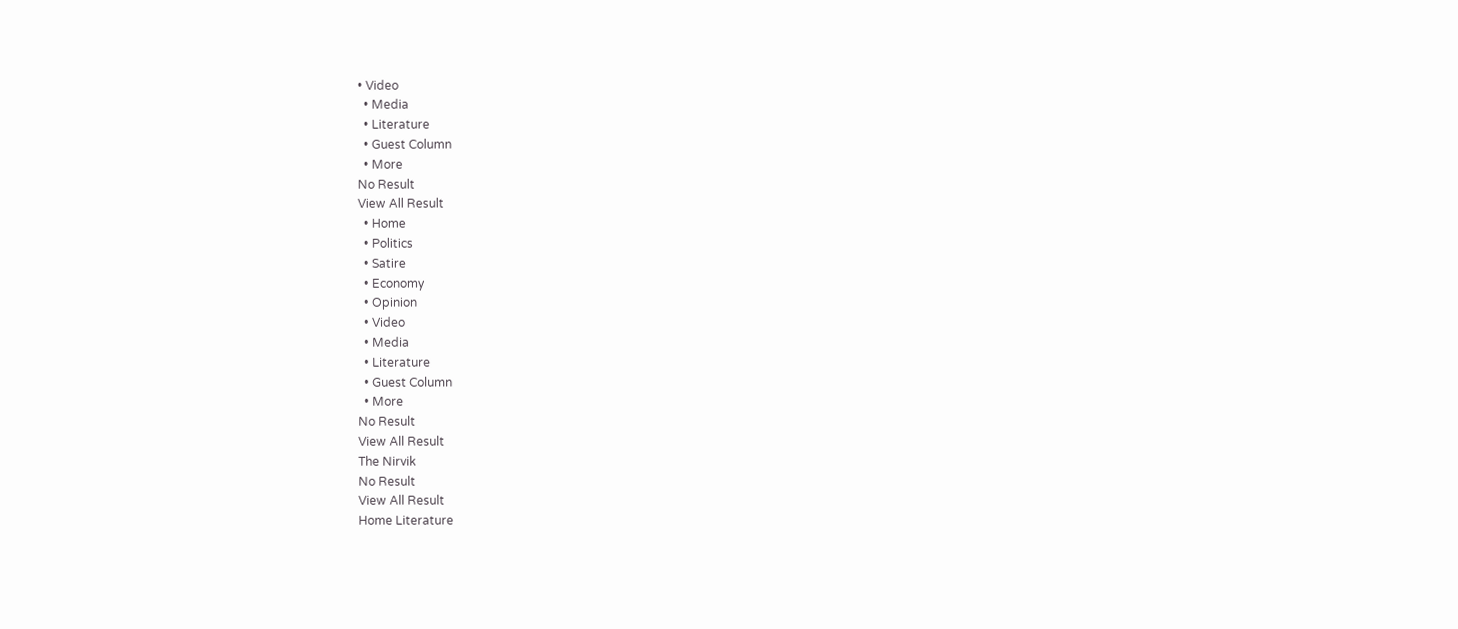• Video
  • Media
  • Literature
  • Guest Column
  • More
No Result
View All Result
  • Home
  • Politics
  • Satire
  • Economy
  • Opinion
  • Video
  • Media
  • Literature
  • Guest Column
  • More
No Result
View All Result
The Nirvik
No Result
View All Result
Home Literature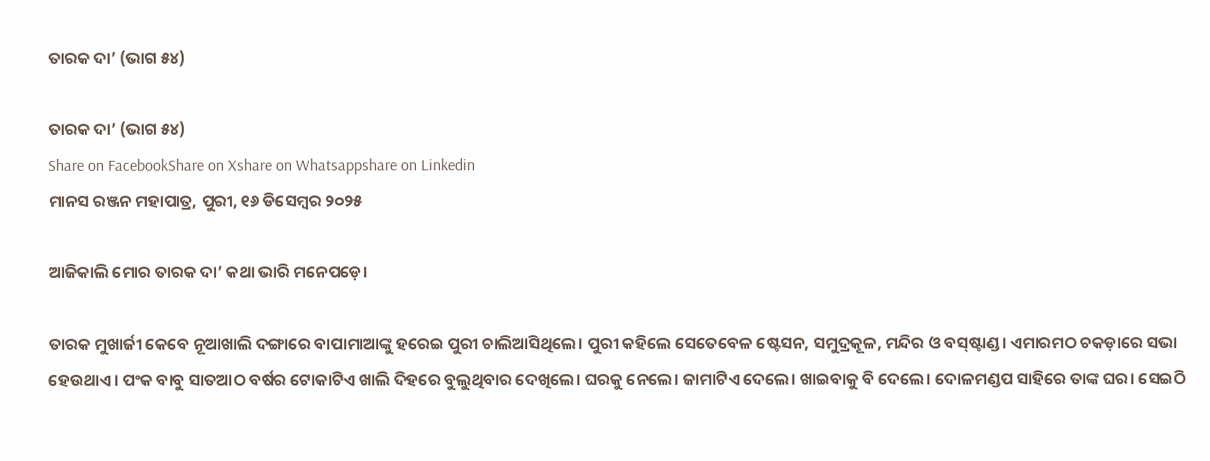ତାରକ ଦା’ (ଭାଗ ୫୪)

ତାରକ ଦା’ (ଭାଗ ୫୪)
Share on FacebookShare on Xshare on Whatsappshare on Linkedin
ମାନସ ରଞ୍ଜନ ମହାପାତ୍ର, ପୁରୀ, ୧୬ ଡିସେମ୍ବର ୨୦୨୫

ଆଜିକାଲି ମୋର ତାରକ ଦା’ କଥା ଭାରି ମନେପଡ଼େ।

ତାରକ ମୁଖାର୍ଜୀ କେବେ ନୂଆଖାଲି ଦଙ୍ଗାରେ ବାପାମାଆଙ୍କୁ ହରେଇ ପୁରୀ ଚାଲିଆସିଥିଲେ। ପୁରୀ କହିଲେ ସେତେବେଳ ଷ୍ଟେସନ, ସମୁଦ୍ରକୂଳ, ମନ୍ଦିର ଓ ବସ୍‌ଷ୍ଟାଣ୍ଡ। ଏମାରମଠ ଚକଡ଼ାରେ ସଭା ହେଉଥାଏ। ପଂକ ବାବୁ ସାତଆଠ ବର୍ଷର ଟୋକାଟିଏ ଖାଲି ଦିହରେ ବୁଲୁଥିବାର ଦେଖିଲେ। ଘରକୁ ନେଲେ। ଜାମାଟିଏ ଦେଲେ। ଖାଇବାକୁ ବି ଦେଲେ। ଦୋଳମଣ୍ଡପ ସାହିରେ ତାଙ୍କ ଘର। ସେଇଠି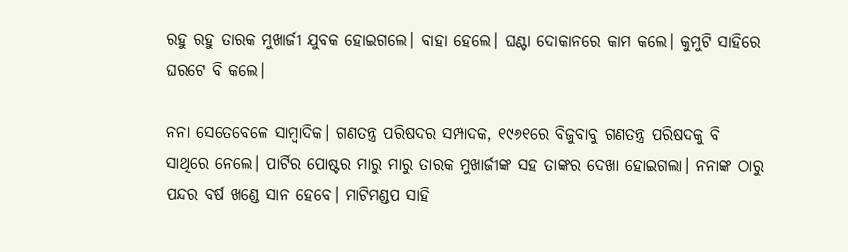ରହୁ ରହୁ ତାରକ ମୁଖାର୍ଜୀ ଯୁବକ ହୋଇଗଲେ। ବାହା ହେଲେ। ଘଣ୍ଟା ଦୋକାନରେ କାମ କଲେ। କୁମୁଟି ସାହିରେ ଘରଟେ ବି କଲେ।

ନନା ସେତେବେଳେ ସାମ୍ବାଦିକ। ଗଣତନ୍ତ୍ର ପରିଷଦର ସମ୍ପାଦକ, ୧୯୬୧ରେ ବିଜୁବାବୁ ଗଣତନ୍ତ୍ର ପରିଷଦକୁ ବି ସାଥିରେ ନେଲେ। ପାର୍ଟିର ପୋଷ୍ଟର ମାରୁ ମାରୁ ତାରକ ମୁଖାର୍ଜୀଙ୍କ ସହ ତାଙ୍କର ଦେଖା ହୋଇଗଲା। ନନାଙ୍କ ଠାରୁ ପନ୍ଦର ବର୍ଷ ଖଣ୍ଡେ ସାନ ହେବେ। ମାଟିମଣ୍ଡପ ସାହି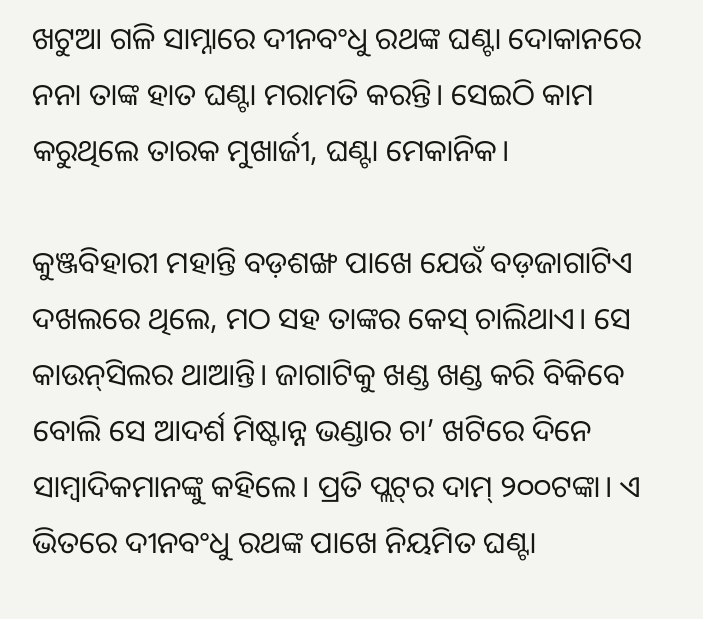ଖଟୁଆ ଗଳି ସାମ୍ନାରେ ଦୀନବଂଧୁ ରଥଙ୍କ ଘଣ୍ଟା ଦୋକାନରେ ନନା ତାଙ୍କ ହାତ ଘଣ୍ଟା ମରାମତି କରନ୍ତି। ସେଇଠି କାମ କରୁଥିଲେ ତାରକ ମୁଖାର୍ଜୀ, ଘଣ୍ଟା ମେକାନିକ।

କୁଞ୍ଜବିହାରୀ ମହାନ୍ତି ବଡ଼ଶଙ୍ଖ ପାଖେ ଯେଉଁ ବଡ଼ଜାଗାଟିଏ ଦଖଲରେ ଥିଲେ, ମଠ ସହ ତାଙ୍କର କେସ୍‌ ଚାଲିଥାଏ। ସେ କାଉନ୍‌ସିଲର ଥାଆନ୍ତି। ଜାଗାଟିକୁ ଖଣ୍ଡ ଖଣ୍ଡ କରି ବିକିବେ ବୋଲି ସେ ଆଦର୍ଶ ମିଷ୍ଟାନ୍ନ ଭଣ୍ଡାର ଚା’ ଖଟିରେ ଦିନେ ସାମ୍ବାଦିକମାନଙ୍କୁ କହିଲେ। ପ୍ରତି ପ୍ଲଟ୍‌ର ଦାମ୍‌ ୨୦୦ଟଙ୍କା। ଏ ଭିତରେ ଦୀନବଂଧୁ ରଥଙ୍କ ପାଖେ ନିୟମିତ ଘଣ୍ଟା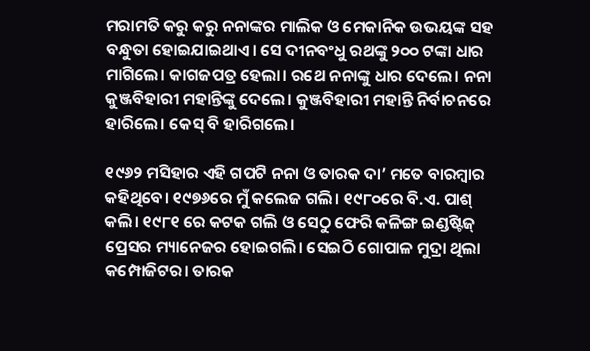ମରାମତି କରୁ କରୁ ନନାଙ୍କର ମାଲିକ ଓ ମେକାନିକ ଉଭୟଙ୍କ ସହ ବନ୍ଧୁତା ହୋଇଯାଇଥାଏ। ସେ ଦୀନବଂଧୁ ରଥଙ୍କୁ ୨୦୦ ଟଙ୍କା ଧାର ମାଗିଲେ। କାଗଜପତ୍ର ହେଲା। ରଥେ ନନାଙ୍କୁ ଧାର ଦେଲେ। ନନା କୁଞ୍ଜବିହାରୀ ମହାନ୍ତିଙ୍କୁ ଦେଲେ। କୁଞ୍ଜବିହାରୀ ମହାନ୍ତି ନିର୍ବାଚନରେ ହାରିଲେ। କେସ୍‌ ବି ହାରିଗଲେ।

୧୯୬୨ ମସିହାର ଏହି ଗପଟି ନନା ଓ ତାରକ ଦା’ ମତେ ବାରମ୍ବାର କହିଥିବେ। ୧୯୭୬ରେ ମୁଁ କଲେଜ ଗଲି। ୧୯୮୦ରେ ବି.ଏ. ପାଶ୍‌ କଲି। ୧୯୮୧ ରେ କଟକ ଗଲି ଓ ସେଠୁ ଫେରି କଳିଙ୍ଗ ଇଣ୍ଡଷ୍ଟିଜ୍‌ ପ୍ରେସର ମ୍ୟାନେଜର ହୋଇଗଲି। ସେଇଠି ଗୋପାଳ ମୁଦ୍ରା ଥିଲା କମ୍ପୋଜିଟର। ତାରକ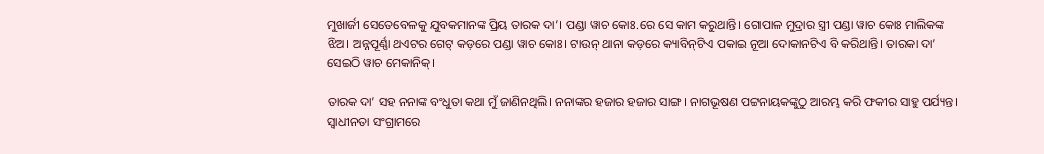ମୁଖାର୍ଜୀ ସେତେବେଳକୁ ଯୁବକମାନଙ୍କ ପ୍ରିୟ ତାରକ ଦା’। ପଣ୍ଡା ୱାଚ କୋଃ.ରେ ସେ କାମ କରୁଥାନ୍ତି। ଗୋପାଳ ମୁଦ୍ରାର ସ୍ତ୍ରୀ ପଣ୍ଡା ୱାଚ କୋଃ ମାଲିକଙ୍କ ଝିଅ। ଅନ୍ନପୂର୍ଣ୍ଣା ଥଏଟର ଗେଟ୍‌ କଡ଼ରେ ପଣ୍ଡା ୱାଚ କୋଃ। ଟାଉନ୍‌ ଥାନା କଡ଼ରେ କ୍ୟାବିନ୍‌ଟିଏ ପକାଇ ନୂଆ ଦୋକାନଟିଏ ବି କରିଥାନ୍ତି। ତାରକା ଦା’ ସେଇଠି ୱାଚ ମେକାନିକ୍‌।

ତାରକ ଦା’ ସହ ନନାଙ୍କ ବଂଧୁତା କଥା ମୁଁ ଜାଣିନଥିଲି। ନନାଙ୍କର ହଜାର ହଜାର ସାଙ୍ଗ। ନାଗଭୂଷଣ ପଟ୍ଟନାୟକଙ୍କୁଠୁ ଆରମ୍ଭ କରି ଫକୀର ସାହୁ ପର୍ଯ୍ୟନ୍ତ। ସ୍ଵାଧୀନତା ସଂଗ୍ରାମରେ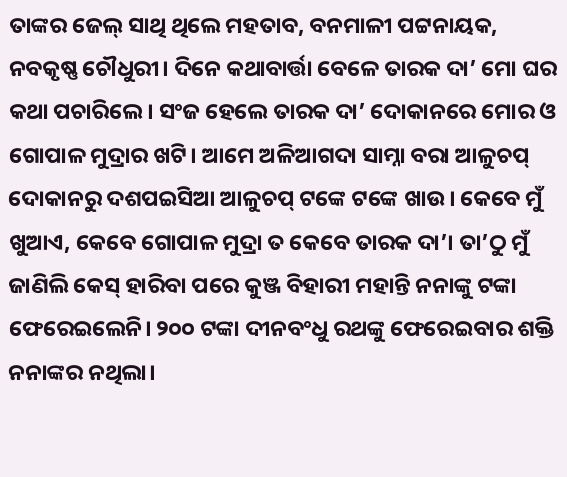ତାଙ୍କର ଜେଲ୍‌ ସାଥି ଥିଲେ ମହତାବ, ବନମାଳୀ ପଟ୍ଟନାୟକ, ନବକୃଷ୍ଣ ଚୌଧୁରୀ। ଦିନେ କଥାବାର୍ତ୍ତା ବେଳେ ତାରକ ଦା’ ମୋ ଘର କଥା ପଚାରିଲେ। ସଂଜ ହେଲେ ତାରକ ଦା’ ଦୋକାନରେ ମୋର ଓ ଗୋପାଳ ମୁଦ୍ରାର ଖଟି। ଆମେ ଅଳିଆଗଦା ସାମ୍ନା ବରା ଆଳୁଚପ୍‌ ଦୋକାନରୁ ଦଶପଇସିଆ ଆଳୁଚପ୍‌ ଟଙ୍କେ ଟଙ୍କେ ଖାଉ। କେବେ ମୁଁ ଖୁଆଏ, କେବେ ଗୋପାଳ ମୁଦ୍ରା ତ କେବେ ତାରକ ଦା’। ତା’ଠୁ ମୁଁ ଜାଣିଲି କେସ୍‌ ହାରିବା ପରେ କୁଞ୍ଜ ବିହାରୀ ମହାନ୍ତି ନନାଙ୍କୁ ଟଙ୍କା ଫେରେଇଲେନି। ୨୦୦ ଟଙ୍କା ଦୀନବଂଧୁ ରଥଙ୍କୁ ଫେରେଇବାର ଶକ୍ତି ନନାଙ୍କର ନଥିଲା।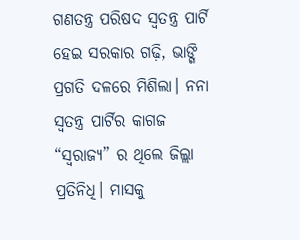ଗଣତନ୍ତ୍ର ପରିଷଦ ସ୍ଵତନ୍ତ୍ର ପାର୍ଟି ହେଇ ସରକାର ଗଢ଼ି, ଭାଙ୍ଗି ପ୍ରଗତି ଦଳରେ ମିଶିଲା। ନନା ସ୍ୱତନ୍ତ୍ର ପାର୍ଟିର କାଗଜ “ସ୍ଵରାଜ୍ୟ” ର ଥିଲେ ଜିଲ୍ଲା ପ୍ରତିନିଧି। ମାସକୁ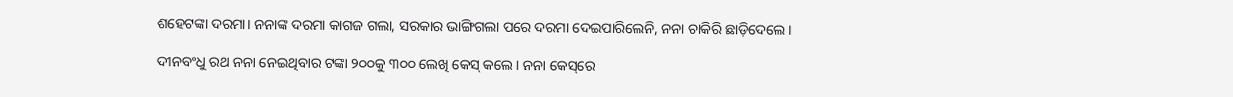ଶହେଟଙ୍କା ଦରମା। ନନାଙ୍କ ଦରମା କାଗଜ ଗଲା, ସରକାର ଭାଙ୍ଗିଗଲା ପରେ ଦରମା ଦେଇପାରିଲେନି, ନନା ଚାକିରି ଛାଡ଼ିଦେଲେ।

ଦୀନବଂଧୁ ରଥ ନନା ନେଇଥିବାର ଟଙ୍କା ୨୦୦କୁ ୩୦୦ ଲେଖି କେସ୍‌ କଲେ। ନନା କେସ୍‌ରେ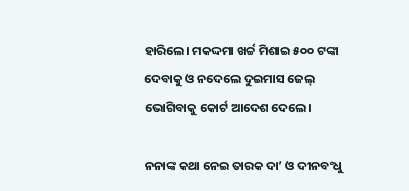ହାରିଲେ। ମକଦ୍ଦମା ଖର୍ଚ୍ଚ ମିଶାଇ ୫୦୦ ଟଙ୍କା ଦେବାକୁ ଓ ନଦେଲେ ଦୁଇମାସ ଜେଲ୍‌ ଭୋଗିବାକୁ କୋର୍ଟ ଆଦେଶ ଦେଲେ।

ନନାଙ୍କ କଥା ନେଇ ତାରକ ଦା’ ଓ ଦୀନବଂଧୁ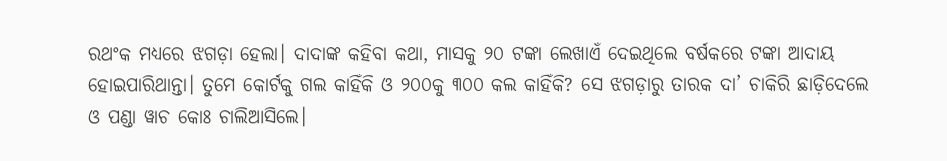ରଥଂକ ମଧ୍ୟରେ ଝଗଡ଼ା ହେଲା। ଦାଦାଙ୍କ କହିବା କଥା, ମାସକୁ ୨୦ ଟଙ୍କା ଲେଖାଏଁ ଦେଇଥିଲେ ବର୍ଷକରେ ଟଙ୍କା ଆଦାୟ ହୋଇପାରିଥାନ୍ତା। ତୁମେ କୋର୍ଟକୁ ଗଲ କାହିଁକି ଓ ୨୦୦କୁ ୩୦୦ କଲ କାହିଁକି? ସେ ଝଗଡ଼ାରୁ ତାରକ ଦା’ ଚାକିରି ଛାଡ଼ିଦେଲେ ଓ ପଣ୍ଡା ୱାଚ କୋଃ ଚାଲିଆସିଲେ।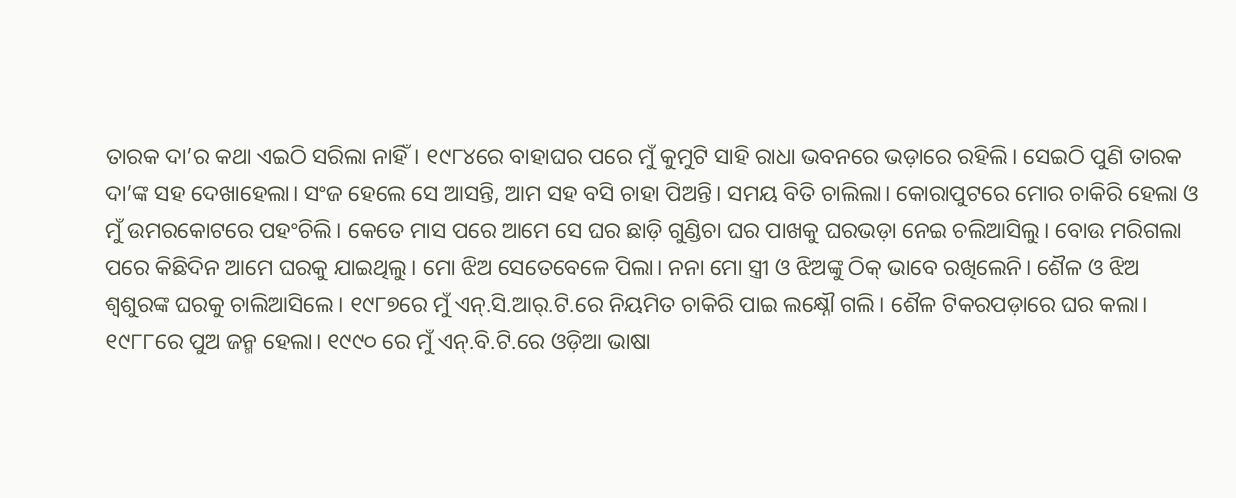ତାରକ ଦା’ର କଥା ଏଇଠି ସରିଲା ନାହିଁ। ୧୯୮୪ରେ ବାହାଘର ପରେ ମୁଁ କୁମୁଟି ସାହି ରାଧା ଭବନରେ ଭଡ଼ାରେ ରହିଲି। ସେଇଠି ପୁଣି ତାରକ ଦା’ଙ୍କ ସହ ଦେଖାହେଲା। ସଂଜ ହେଲେ ସେ ଆସନ୍ତି, ଆମ ସହ ବସି ଚାହା ପିଅନ୍ତି। ସମୟ ବିତି ଚାଲିଲା। କୋରାପୁଟରେ ମୋର ଚାକିରି ହେଲା ଓ ମୁଁ ଉମରକୋଟରେ ପହଂଚିଲି। କେତେ ମାସ ପରେ ଆମେ ସେ ଘର ଛାଡ଼ି ଗୁଣ୍ଡିଚା ଘର ପାଖକୁ ଘରଭଡ଼ା ନେଇ ଚଲିଆସିଲୁ। ବୋଉ ମରିଗଲା ପରେ କିଛିଦିନ ଆମେ ଘରକୁ ଯାଇଥିଲୁ। ମୋ ଝିଅ ସେତେବେଳେ ପିଲା। ନନା ମୋ ସ୍ତ୍ରୀ ଓ ଝିଅଙ୍କୁ ଠିକ୍‌ ଭାବେ ରଖିଲେନି। ଶୈଳ ଓ ଝିଅ ଶ୍ଵଶୁରଙ୍କ ଘରକୁ ଚାଲିଆସିଲେ। ୧୯୮୭ରେ ମୁଁ ଏନ୍‌.ସି.ଆର୍‌.ଟି.ରେ ନିୟମିତ ଚାକିରି ପାଇ ଲକ୍ଷ୍ନୌ ଗଲି। ଶୈଳ ଟିକରପଡ଼ାରେ ଘର କଲା। ୧୯୮୮ରେ ପୁଅ ଜନ୍ମ ହେଲା। ୧୯୯୦ ରେ ମୁଁ ଏନ୍‌.ବି.ଟି.ରେ ଓଡ଼ିଆ ଭାଷା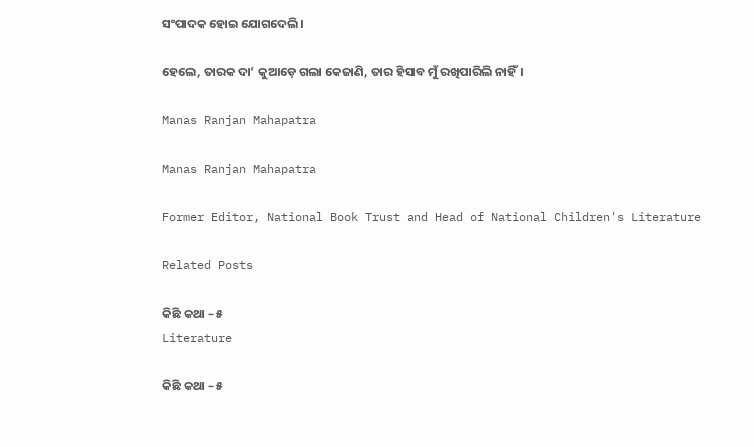ସଂପାଦକ ହୋଇ ଯୋଗଦେଲି।

ହେଲେ, ତାରକ ଦା’ କୁଆଡ଼େ ଗଲା କେଜାଣି, ତାର ହିସାବ ମୁଁ ରଖିପାରିଲି ନାହିଁ।

Manas Ranjan Mahapatra

Manas Ranjan Mahapatra

Former Editor, National Book Trust and Head of National Children's Literature

Related Posts

କିଛି କଥା – ୫
Literature

କିଛି କଥା – ୫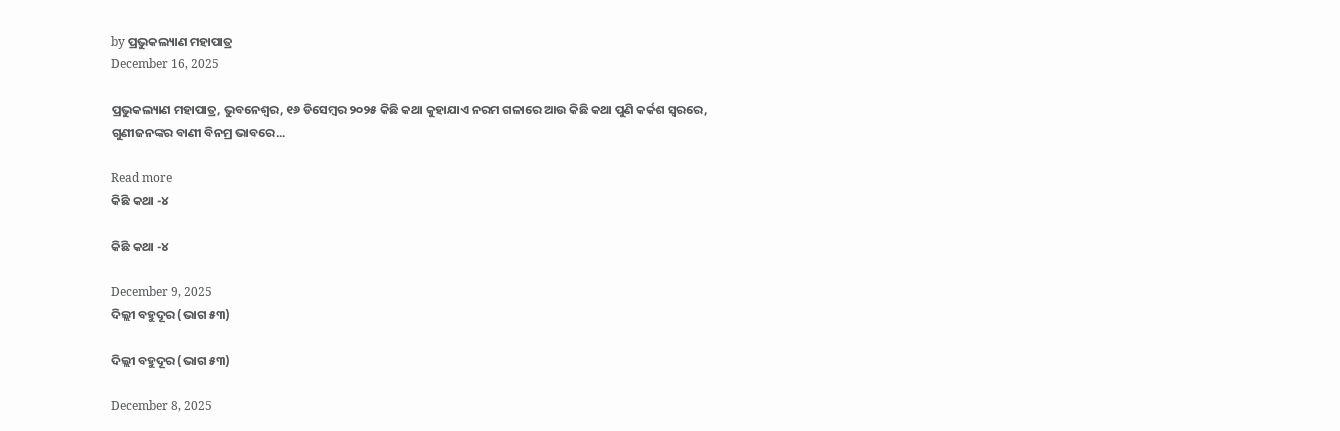by ପ୍ରଭୁକଲ୍ୟାଣ ମହାପାତ୍ର
December 16, 2025

ପ୍ରଭୁକଲ୍ୟାଣ ମହାପାତ୍ର, ଭୁବନେଶ୍ୱର, ୧୬ ଡିସେମ୍ବର ୨୦୨୫ କିଛି କଥା କୁହାଯାଏ ନରମ ଗଳାରେ ଆଉ କିଛି କଥା ପୁଣି କର୍କଶ ସ୍ୱରରେ, ଗୁଣୀଜନଙ୍କର ବାଣୀ ବିନମ୍ର ଭାବରେ...

Read more
କିଛି କଥା -୪

କିଛି କଥା -୪

December 9, 2025
ଦିଲ୍ଲୀ ବହୁଦୂର (ଭାଗ ୫୩)

ଦିଲ୍ଲୀ ବହୁଦୂର (ଭାଗ ୫୩)

December 8, 2025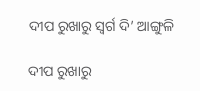ଦୀପ ରୁଖାରୁ ସ୍ବର୍ଗ ଦି’ ଆଙ୍ଗୁଳି

ଦୀପ ରୁଖାରୁ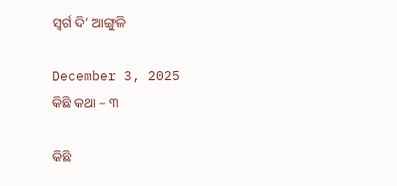ସ୍ବର୍ଗ ଦି’ ଆଙ୍ଗୁଳି

December 3, 2025
କିଛି କଥା – ୩

କିଛି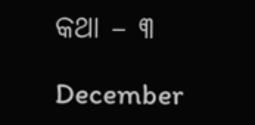କଥା – ୩

December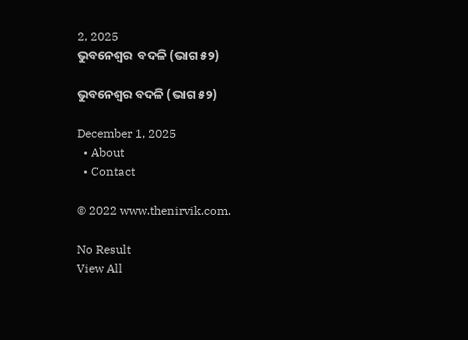2, 2025
ଭୁବନେଶ୍ୱର  ବଦଳି (ଭାଗ ୫୨)

ଭୁବନେଶ୍ୱର ବଦଳି (ଭାଗ ୫୨)

December 1, 2025
  • About
  • Contact

© 2022 www.thenirvik.com.

No Result
View All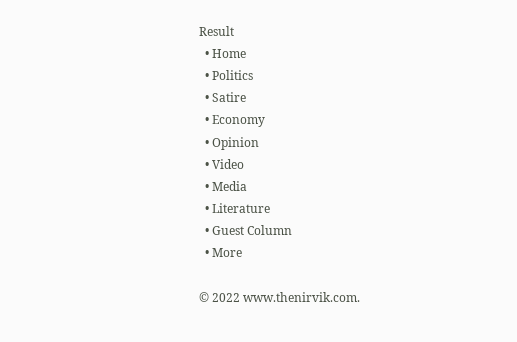Result
  • Home
  • Politics
  • Satire
  • Economy
  • Opinion
  • Video
  • Media
  • Literature
  • Guest Column
  • More

© 2022 www.thenirvik.com.